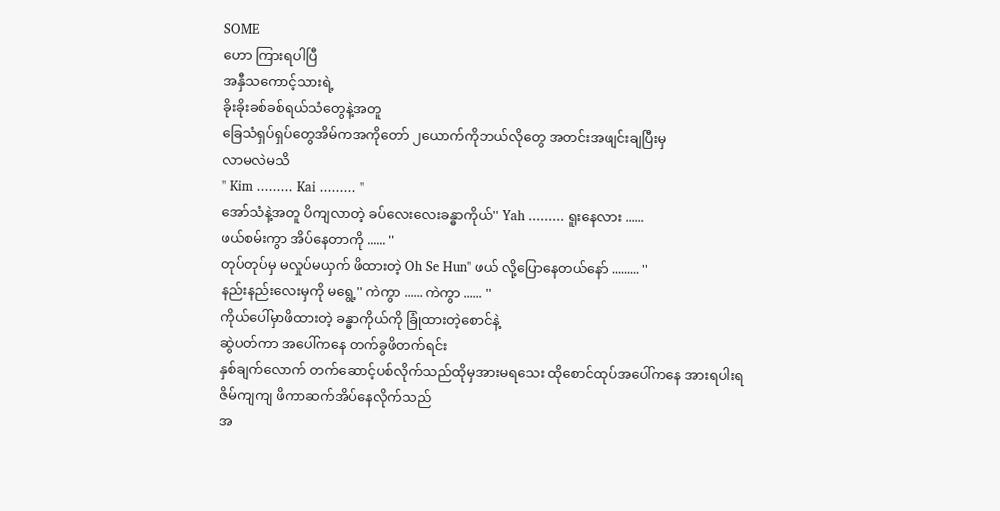SOME
ဟော ကြားရပါပြီ
အနှီသကောင့်သားရဲ့
ခိုးခိုးခစ်ခစ်ရယ်သံတွေနဲ့အတူ
ခြေသံရှပ်ရှပ်တွေအိမ်ကအကိုတော် ၂ယောက်ကိုဘယ်လိုတွေ အတင်းအဖျင်းချပြီးမှ
လာမလဲမသိ
'' Kim ......... Kai ......... ''
အော်သံနဲ့အတူ ပိကျလာတဲ့ ခပ်လေးလေးခန္ဓာကိုယ်'' Yah ......... ရူးနေလား ......
ဖယ်စမ်းကွာ အိပ်နေတာကို ...... ''
တုပ်တုပ်မှ မလှုပ်မယှက် ဖိထားတဲ့ Oh Se Hun'' ဖယ် လို့ပြောနေတယ်နော် ......... ''
နည်းနည်းလေးမှကို မရွေ့'' ကဲကွာ ...... ကဲကွာ ...... ''
ကိုယ်ပေါ်မှာဖိထားတဲ့ ခန္ဓာကိုယ်ကို ခြုံထားတဲ့စောင်နဲ့
ဆွဲပတ်ကာ အပေါ်ကနေ တက်ခွဖိတက်ရင်း
နှစ်ချက်လောက် တက်ဆောင့်ပစ်လိုက်သည်ထိုမှအားမရသေး ထိုစောင်ထုပ်အပေါ်ကနေ အားရပါးရ
ဇိမ်ကျကျ ဖိကာဆက်အိပ်နေလိုက်သည်
အ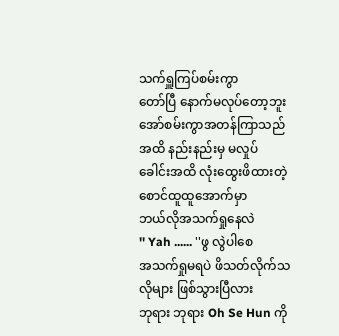သက်ရှူကြပ်စမ်းကွာ
တော်ပြီ နောက်မလုပ်တော့ဘူး အော်စမ်းကွာအတန်ကြာသည်အထိ နည်းနည်းမှ မလှုပ်
ခေါင်းအထိ လုံးထွေးဖိထားတဲ့ စောင်ထူထူအောက်မှာ
ဘယ်လိုအသက်ရှုနေလဲ
'' Yah ...... ''ဖွ လွဲပါစေ
အသက်ရှုမရပဲ ဖိသတ်လိုက်သလိုများ ဖြစ်သွားပြီလား
ဘုရား ဘုရား Oh Se Hun ကို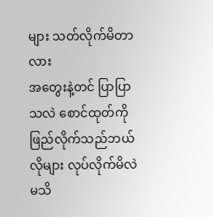များ သတ်လိုက်မိတာလား
အတွေးနဲ့တင် ပြာပြာသလဲ စောင်ထုတ်ကို ဖြည်လိုက်သည်ဘယ်လိုများ လုပ်လိုက်မိလဲမသိ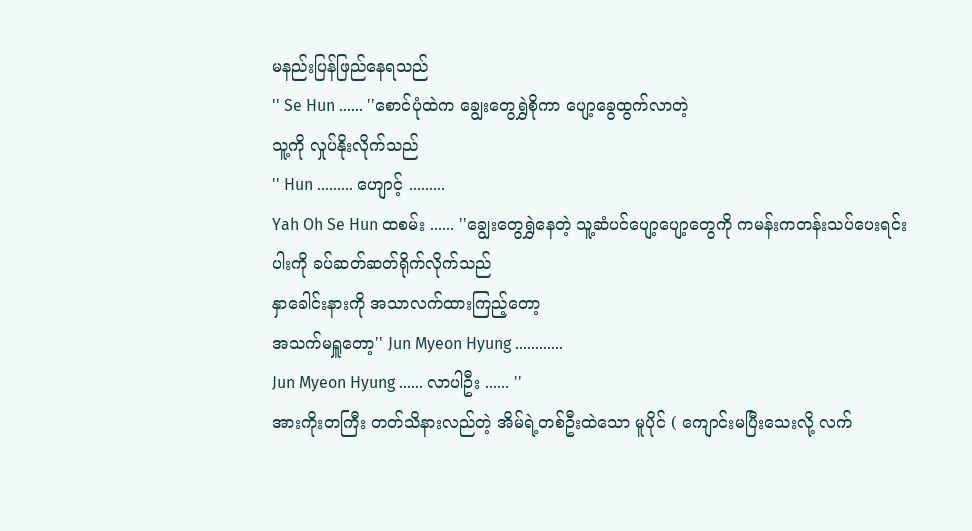မနည်းပြန်ဖြည်နေရသည်
'' Se Hun ...... ''စောင်ပုံထဲက ချွေးတွေရွှဲစိုကာ ပျော့ခွေထွက်လာတဲ့
သူ့ကို လှုပ်နိုးလိုက်သည်
'' Hun ......... ဟျောင့် .........
Yah Oh Se Hun ထစမ်း ...... ''ချွေးတွေရွှဲနေတဲ့ သူ့ဆံပင်ပျော့ပျော့တွေကို ကမန်းကတန်းသပ်ပေးရင်း
ပါးကို ခပ်ဆတ်ဆတ်ရိုက်လိုက်သည်
နှာခေါင်းနားကို အသာလက်ထားကြည့်တော့
အသက်မရှူတော့'' Jun Myeon Hyung ............
Jun Myeon Hyung ...... လာပါဦး ...... ''
အားကိုးတကြီး တတ်သိနားလည်တဲ့ အိမ်ရဲ့တစ်ဦးထဲသော မူပိုင် ( ကျောင်းမပြီးသေးလို့ လက်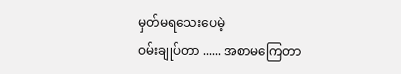မှတ်မရသေးပေမဲ့
ဝမ်းချုပ်တာ ...... အစာမကြေတာ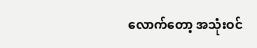လောက်တော့ အသုံးဝင်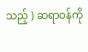သည့် ) ဆရာဝန်ကို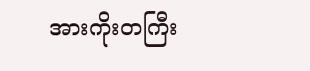အားကိုးတကြီး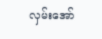လှမ်းအော်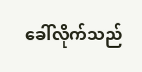ခေါ်လိုက်သည်